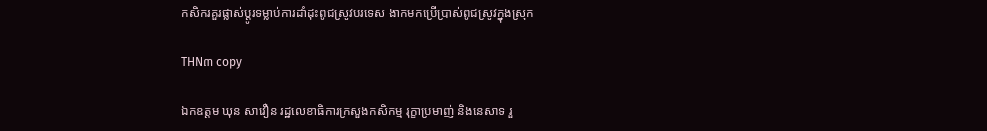កសិករគួរផ្លាស់ប្ដូរទម្លាប់ការដាំដុះពូជស្រូវបរទេស ងាកមកប្រើប្រាស់ពូជស្រូវក្នុងស្រុក

THN៣ copy

ឯកឧត្តម ឃុន សាវឿន រដ្ឋលេខាធិការក្រសួងកសិកម្ម រុក្ខាប្រមាញ់ និងនេសាទ រួ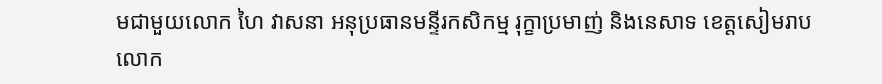មជាមួយលោក ហៃ វាសនា អនុប្រធានមន្ទីរកសិកម្ម រុក្ខាប្រមាញ់ និងនេសាទ ខេត្តសៀមរាប លោក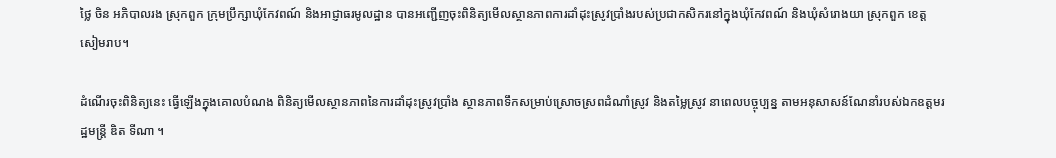ថ្លៃ ចិន អភិបាលរង ស្រុកពួក ក្រុមប្រឹក្សាឃុំកែវពណ៍ និងអាជ្ញាធរមូលដ្ឋាន បានអញ្ជើញចុះពិនិត្យមើលស្ថានភាពការដាំដុះស្រូវប្រាំងរបស់ប្រជាកសិករនៅក្នុងឃុំកែវពណ៍ និងឃុំសំរោងយា ស្រុកពួក ខេត្តសៀមរាប។

ដំណើរចុះពិនិត្យនេះ ធ្វើឡើងក្នុងគោលបំណង ពិនិត្យមើលស្ថានភាពនៃការដាំដុះស្រូវប្រាំង ស្ថានភាពទឹកសម្រាប់ស្រោចស្រពដំណាំស្រូវ និងតម្លៃស្រូវ នាពេលបច្ចុប្បន្ន តាមអនុសាសន៍ណែនាំរបស់ឯកឧត្ដមរដ្ឋមន្ត្រី ឌិត ទីណា ។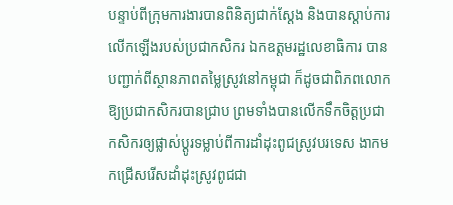បន្ទាប់ពីក្រុមការងារបានពិនិត្យជាក់ស្តែង និងបានស្តាប់ការលើកឡើងរបស់ប្រជាកសិករ ឯកឧត្តមរដ្ឋលេខាធិការ បានបញ្ជាក់ពីស្ថានភាពតម្លៃស្រូវនៅកម្ពុជា ក៏ដូចជាពិភពលោក ឱ្យប្រជាកសិករបានជ្រាប ព្រមទាំងបានលើកទឹកចិត្តប្រជាកសិករឲ្យផ្លាស់ប្តូរទម្លាប់ពីការដាំដុះពូជស្រូវបរទេស ងាកមកជ្រើសរើសដាំដុះស្រូវពូជជា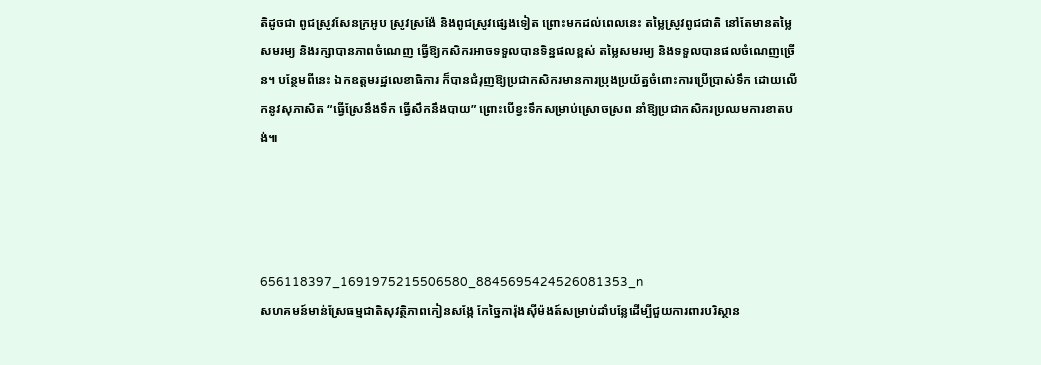តិដូចជា ពូជស្រូវសែនក្រអូប ស្រូវស្រង៉ែ និងពូជស្រូវផ្សេងទៀត ព្រោះមកដល់ពេលនេះ តម្លៃស្រូវពូជជាតិ នៅតែមានតម្លៃសមរម្យ និងរក្សាបានភាពចំណេញ ធ្វើឱ្យកសិករអាចទទួលបានទិន្នផលខ្ពស់ តម្លៃសមរម្យ និងទទួលបានផលចំណេញច្រើន។ បន្ថែមពីនេះ ឯកឧត្តមរដ្ឋលេខាធិការ ក៏បានជំរុញឱ្យប្រជាកសិករមានការប្រុងប្រយ័ត្នចំពោះការប្រើប្រាស់ទឹក ដោយលើកនូវសុភាសិត “ធ្វើស្រែនឹងទឹក ធ្វើសឹកនឹងបាយ” ព្រោះបើខ្វះទឹកសម្រាប់ស្រោចស្រព នាំឱ្យប្រជាកសិករប្រឈមការខាតបង់៕




656118397_1691975215506580_8845695424526081353_n
សហគមន៍មាន់ស្រែធម្មជាតិសុវត្ថិភាពកៀនសង្កែ កែច្នៃការ៉ុងស៊ីម៉ងត៍សម្រាប់ដាំបន្លែដើម្បីជួយការពារបរិស្ថាន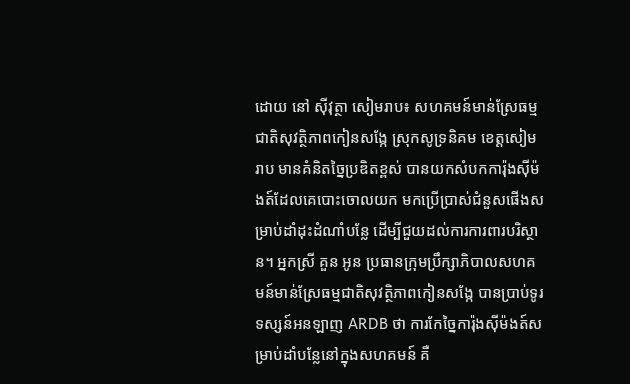ដោយ នៅ ស៊ីវុត្ថា សៀមរាប៖ សហគមន៍មាន់ស្រែធម្មជាតិសុវត្ថិភាពកៀនសង្កែ ស្រុកសូទ្រនិគម ខេត្តសៀមរាប មានគំនិតច្នៃប្រឌិតខ្ពស់ បានយកសំបកការ៉ុងស៊ីម៉ងត៍ដែលគេបោះចោលយក មកប្រើប្រាស់ជំនួសផើងសម្រាប់ដាំដុះដំណាំបន្លែ ដើម្បីជួយដល់ការការពារបរិស្ថាន។ អ្នកស្រី គួន អូន ប្រធានក្រុមប្រឹក្សាភិបាលសហគមន៍មាន់ស្រែធម្មជាតិសុវត្ថិភាពកៀនសង្កែ បានប្រាប់ទូរទស្សន៍អនឡាញ ARDB ថា ការកែច្នៃការ៉ុងស៊ីម៉ងត៍សម្រាប់ដាំបន្លែនៅក្នុងសហគមន៍ គឺ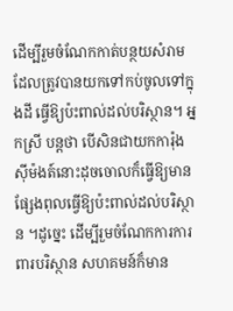ដើម្បីរួមចំណែកកាត់បន្ថយសំរាម ដែលត្រូវបានយកទៅកប់ចូលទៅក្នុងដី ធ្វើឱ្យប៉ះពាល់ដល់បរិស្ថាន។ អ្នកស្រី បន្តថា បើសិនជាយកការ៉ុងស៊ីម៉ងត៍នោះដុចចោលក៏ធ្វើឱ្យមានផ្សែងពុលធ្វើឱ្យប៉ះពាល់ដល់បរិស្ថាន ។ដូច្នេះ ដើម្បីរួមចំណែកការការពារបរិស្ថាន សហគមន៍ក៏មាន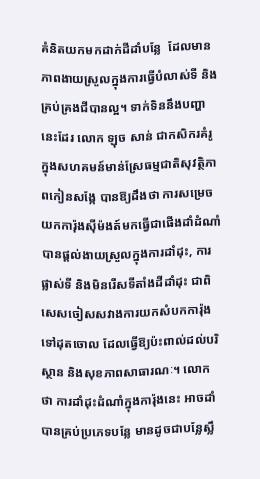គំនិតយកមកដាក់ដីដាំបន្លែ  ដែលមានភាពងាយស្រួលក្នុងការធ្វើបំលាស់ទី និងគ្រប់គ្រងជីបានល្អ។ ទាក់ទិននឹងបញ្ហានេះដែរ លោក ឡុច សាន់ ជាកសិករគំរូ ក្នុងសហគមន៍មាន់ស្រែធម្មជាតិសុវត្ថិភាពកៀនសង្កែ បានឱ្យដឹងថា ការសម្រេចយកការ៉ុងស៊ីម៉ងត៍មកធ្វើជាផើងដាំដំណាំ បានផ្ដល់ងាយស្រួលក្នុងការដាំដុះ, ការផ្លាស់ទី និងមិនរើសទីតាំងដីដាំដុះ ជាពិសេសចៀសសវាងការយកសំបកការ៉ុងទៅដុតចោល ដែលធ្វើឱ្យប៉ះពាល់ដល់បរិស្ថាន និងសុខភាពសាធារណៈ។ លោកថា ការដាំដុះដំណាំក្នុងការ៉ុងនេះ អាចដាំបានគ្រប់ប្រភេទបន្លែ មានដូចជាបន្លែស្លឹ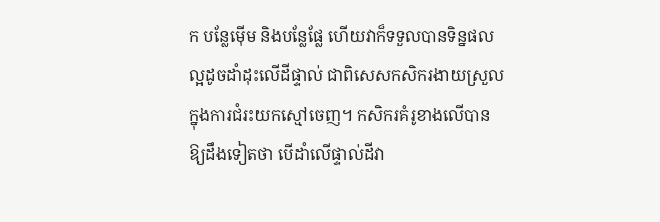ក បន្លែម៉ើម និងបន្លែផ្លែ ហើយវាក៏ទទួលបានទិន្នផលល្អដូចដាំដុះលើដីផ្ទាល់ ជាពិសេសកសិករងាយស្រួលក្នុងការជំរះយកស្មៅចេញ។ កសិករគំរូខាងលើបានឱ្យដឹងទៀតថា បើដាំលើផ្ទាល់ដីវា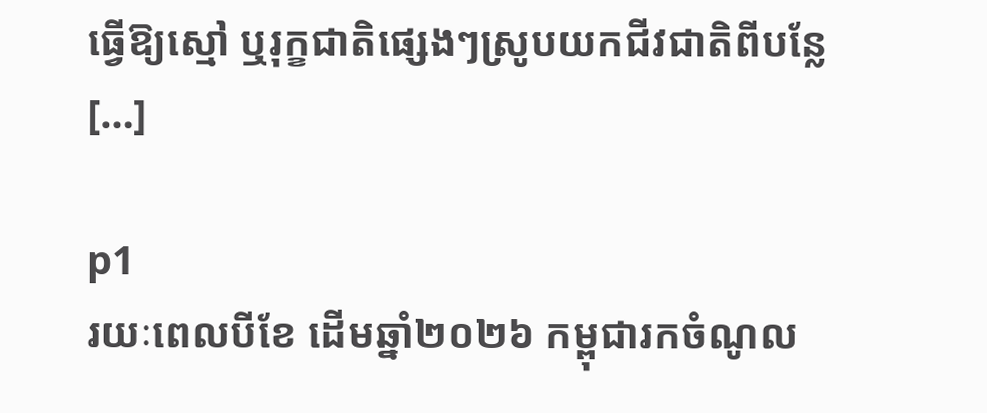ធ្វើឱ្យស្មៅ ឬរុក្ខជាតិផ្សេងៗស្រូបយកជីវជាតិពីបន្លែ […]

p1
រយៈពេលបីខែ ដើមឆ្នាំ២០២៦ កម្ពុជារកចំណូល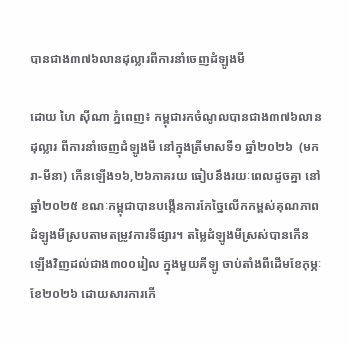បានជាង៣៧៦លានដុល្លារពីការនាំចេញដំឡូងមី

ដោយ ហៃ ស៊ីណា ភ្នំពេញ៖ កម្ពុជារកចំណូលបានជាង៣៧៦លានដុល្លារ ពីការនាំចេញដំឡូងមី នៅក្នុងត្រីមាសទី១ ឆ្នាំ២០២៦  (មករា-មីនា) កើនឡើង១៦,២៦ភាគរយ ធៀបនឹងរយៈពេលដូចគ្នា នៅឆ្នាំ២០២៥ ខណៈកម្ពុជាបានបង្កើនការកែច្នៃលើកកម្ពស់គុណភាពដំឡូងមីស្របតាមតម្រូវការទីផ្សារ។ តម្លៃដំឡូងមីស្រស់បានកើនឡើងវិញដល់ជាង៣០០រៀល ក្នុងមួយគីឡូ ចាប់តាំងពីដើមខែកុម្ភៈ ខែ២០២៦ ដោយសារការកើ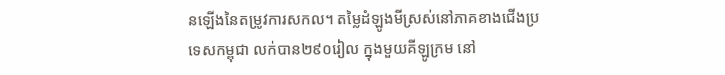នឡើងនៃតម្រូវការសកល។ តម្លៃដំឡូងមីស្រស់នៅភាគខាងជើងប្រទេសកម្ពុជា លក់បាន២៩០រៀល ក្នុងមួយគីឡូក្រម នៅ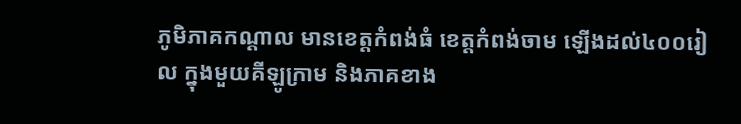ភូមិភាគកណ្ដាល មានខេត្តកំពង់ធំ ខេត្តកំពង់ចាម ឡើងដល់៤០០រៀល ក្នុងមួយគីឡូក្រាម និងភាគខាង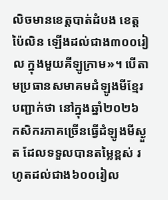លិចមានខេត្តបាត់ដំបង ខេត្តប៉ៃលិន ឡើងដល់ជាង៣០០រៀល ក្នុងមួយគីឡូក្រាម»។ បើតាមប្រធានសមាគមដំឡូងមីខ្មែរបញ្ជាក់ថា នៅក្នុងឆ្នាំ២០២៦ កសិករភាគច្រើនធ្វើដំឡូងមីស្ងួត ដែលទទួលបានតម្លៃខ្ពស់ រហូតដល់ជាង៦០០រៀល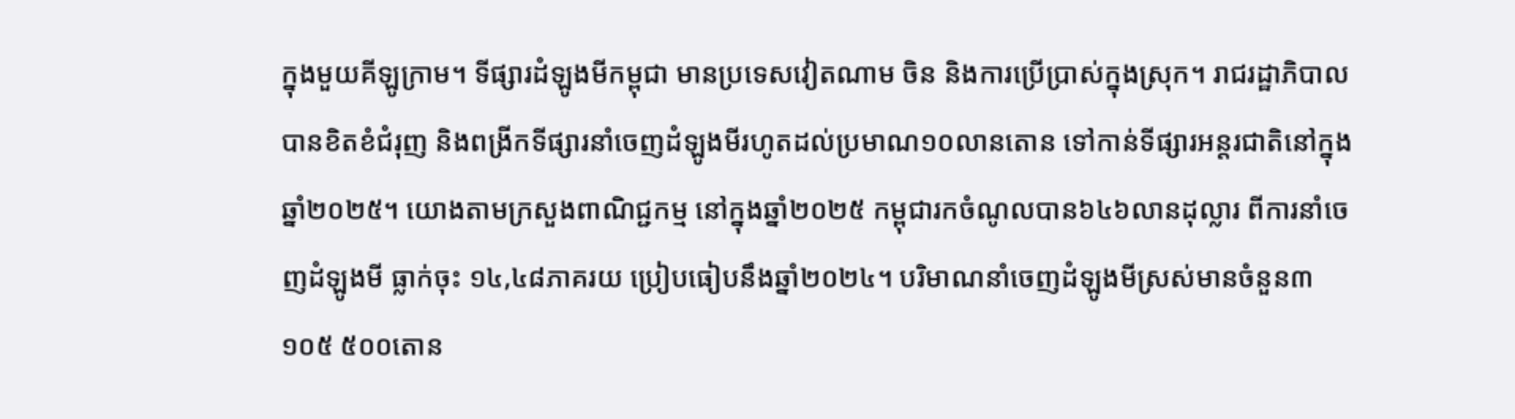ក្នុងមួយគីឡូក្រាម។ ទីផ្សារដំឡូងមីកម្ពុជា មានប្រទេសវៀតណាម ចិន និងការប្រើប្រាស់ក្នុងស្រុក។ រាជរដ្ឋាភិបាលបានខិតខំជំរុញ និងពង្រីកទីផ្សារនាំចេញដំឡូងមីរហូតដល់ប្រមាណ១០លានតោន ទៅកាន់ទីផ្សារអន្តរជាតិនៅក្នុងឆ្នាំ២០២៥។ យោងតាមក្រសួងពាណិជ្ជកម្ម នៅក្នុងឆ្នាំ២០២៥ កម្ពុជារកចំណូលបាន៦៤៦លានដុល្លារ ពីការនាំចេញដំឡូងមី ធ្លាក់ចុះ ១៤,៤៨ភាគរយ ប្រៀបធៀបនឹងឆ្នាំ២០២៤។ បរិមាណនាំចេញដំឡូងមីស្រស់មានចំនួន៣ ១០៥ ៥០០តោន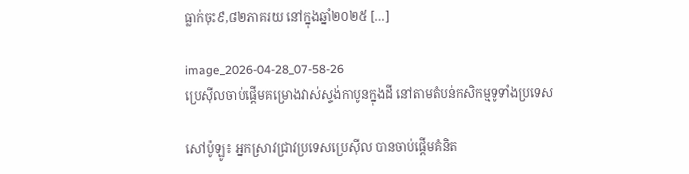ធ្លាក់ចុះ៩,៨២ភាគរយ នៅក្នុងឆ្នាំ២០២៥ […]

image_2026-04-28_07-58-26
ប្រេស៊ីលចាប់ផ្តើមគម្រោងវាស់ស្ទង់កាបូនក្នុងដី នៅតាមតំបន់កសិកម្មទូទាំងប្រទេស

សៅប៉ូឡូ៖ អ្នកស្រាវជ្រាវប្រទេសប្រេស៊ីល បានចាប់ផ្តើមគំនិត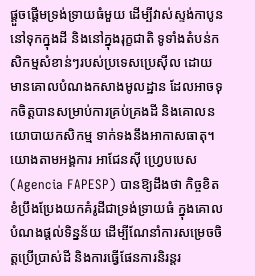ផ្តួចផ្តើមទ្រង់ទ្រាយធំមួយ ដើម្បីវាស់ស្ទង់កាបូននៅទុកក្នុងដី និងនៅក្នុងរុក្ខជាតិ ទូទាំងតំបន់កសិកម្មសំខាន់ៗរបស់ប្រទេសប្រេស៊ីល ដោយមានគោលបំណងកសាងមូលដ្ឋាន ដែលអាចទុកចិត្តបានសម្រាប់ការគ្រប់គ្រងដី និងគោលនយោបាយកសិកម្ម ទាក់ទងនឹងអាកាសធាតុ។ យោងតាមអង្គការ អាជែនស៊ី ហ្រេ្វបបេស (Agencia FAPESP) បានឱ្យដឹងថា កិច្ចខិតខំប្រឹងប្រែងយកគំរូដីជាទ្រង់ទ្រាយធំ ក្នុងគោលបំណងផ្តល់ទិន្នន័យ ដើម្បីណែនាំការសម្រេចចិត្តប្រើប្រាស់ដី និងការធ្វើផែនការនិរន្តរ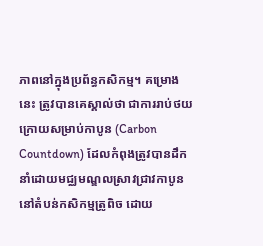ភាពនៅក្នុងប្រព័ន្ធកសិកម្ម។ គម្រោងនេះ ត្រូវបានគេស្គាល់ថា ជាការរាប់ថយក្រោយសម្រាប់កាបូន (Carbon Countdown) ដែលកំពុងត្រូវបានដឹកនាំដោយមជ្ឈមណ្ឌលស្រាវជ្រាវកាបូននៅតំបន់កសិកម្មត្រូពិច ដោយ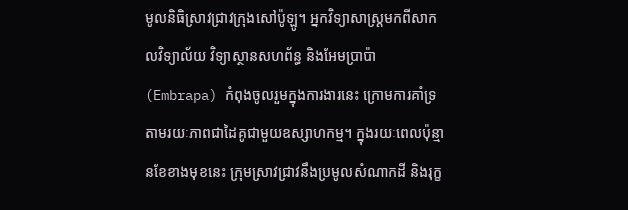មូលនិធិស្រាវជ្រាវក្រុងសៅប៉ូឡូ។ អ្នកវិទ្យាសាស្ត្រមកពីសាកលវិទ្យាល័យ វិទ្យាស្ថានសហព័ន្ធ និងអែមប្រាប៉ា (Embrapa) កំពុងចូលរួមក្នុងការងារនេះ ក្រោមការគាំទ្រតាមរយៈភាពជាដៃគូជាមួយឧស្សាហកម្ម។ ក្នុងរយៈពេលប៉ុន្មានខែខាងមុខនេះ ក្រុមស្រាវជ្រាវនឹងប្រមូលសំណាកដី និងរុក្ខ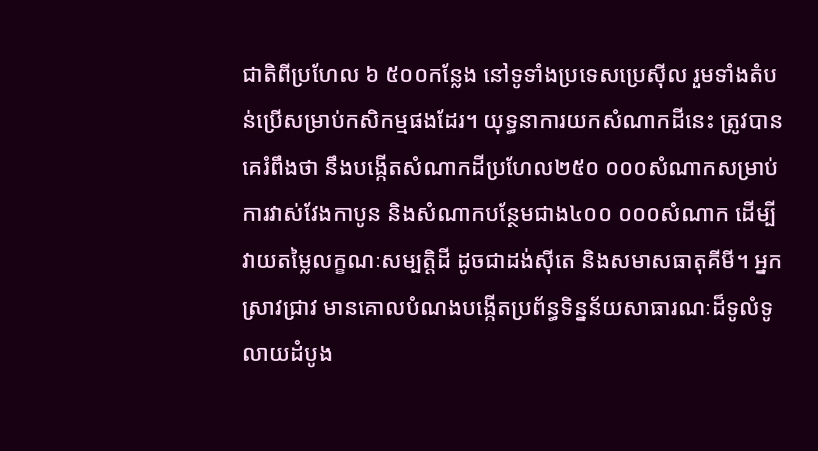ជាតិពីប្រហែល ៦ ៥០០កន្លែង នៅទូទាំងប្រទេសប្រេស៊ីល រួមទាំងតំបន់ប្រើសម្រាប់កសិកម្មផងដែរ។ យុទ្ធនាការយកសំណាកដីនេះ ត្រូវបានគេរំពឹងថា នឹងបង្កើតសំណាកដីប្រហែល២៥០ ០០០សំណាកសម្រាប់ការវាស់វែងកាបូន និងសំណាកបន្ថែមជាង៤០០ ០០០សំណាក ដើម្បីវាយតម្លៃលក្ខណៈសម្បត្តិដី ដូចជាដង់ស៊ីតេ និងសមាសធាតុគីមី។ អ្នកស្រាវជ្រាវ មានគោលបំណងបង្កើតប្រព័ន្ធទិន្នន័យសាធារណៈដ៏ទូលំទូលាយដំបូង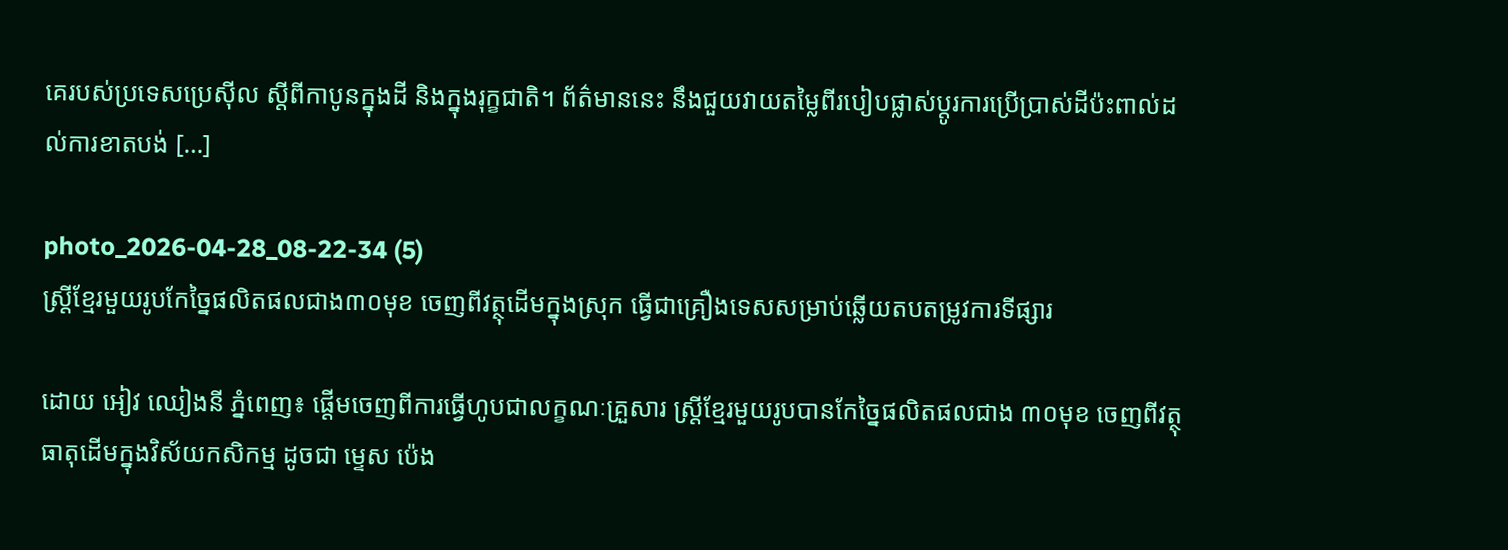គេរបស់ប្រទេសប្រេស៊ីល ស្តីពីកាបូនក្នុងដី និងក្នុងរុក្ខជាតិ។ ព័ត៌មាននេះ នឹងជួយវាយតម្លៃពីរបៀបផ្លាស់ប្តូរការប្រើប្រាស់ដីប៉ះពាល់ដល់ការខាតបង់ […]

photo_2026-04-28_08-22-34 (5)
ស្រ្តីខ្មែរមួយរូបកែច្នៃផលិតផលជាង៣០មុខ ចេញពីវត្ថុដើមក្នុងស្រុក ធ្វើជាគ្រឿងទេសសម្រាប់ឆ្លើយតបតម្រូវការទីផ្សារ

ដោយ អៀវ ឈៀងនី ភ្នំពេញ៖ ផ្តើមចេញពីការធ្វើហូបជាលក្ខណៈគ្រួសារ ស្រ្តីខ្មែរមួយរូបបានកែច្នៃផលិតផលជាង ៣០មុខ ចេញពីវត្ថុធាតុដើមក្នុងវិស័យកសិកម្ម ដូចជា ម្ទេស ប៉េង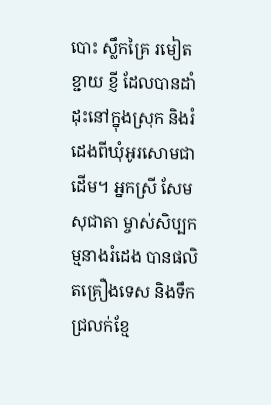បោះ ស្លឹកគ្រៃ រមៀត ខ្ជាយ ខ្ញី ដែលបានដាំដុះនៅក្នុងស្រុក និងរំដេងពីឃុំអូរសោមជាដើម។ អ្នកស្រី សែម សុជាតា ម្ចាស់សិប្បកម្មនាងរំដេង បានផលិតគ្រឿងទេស និងទឹកជ្រលក់ខ្មែ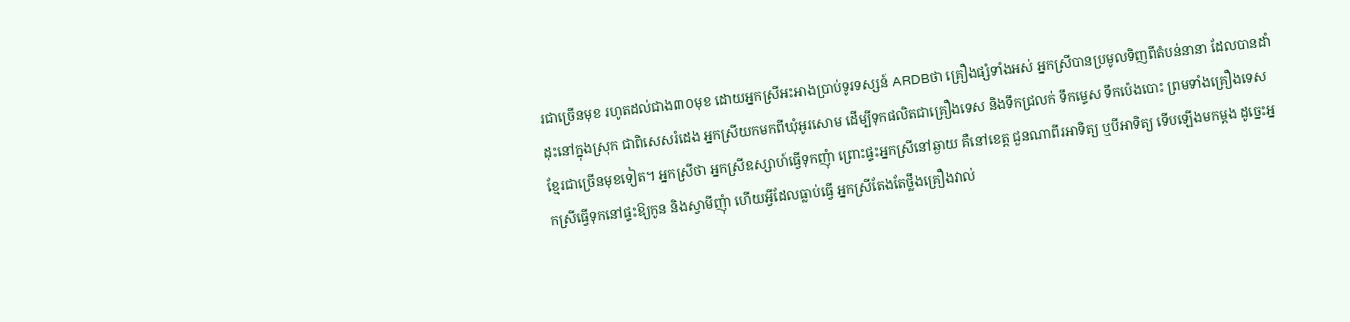រជាច្រើនមុខ រហូតដល់ជាង៣០មុខ ដោយអ្នកស្រីអះអាងប្រាប់ទូរទស្សន៍ ARDBថា គ្រឿងផ្សំទាំងអស់ អ្នកស្រីបានប្រមូលទិញពីតំបន់នានា ដែលបានដាំដុះនៅក្នុងស្រុក ជាពិសេសរំដេង អ្នកស្រីយកមកពីឃុំអូរសោម ដើម្បីទុកផលិតជាគ្រឿងទេស និងទឹកជ្រលក់ ទឹកម្ទេស ទឹកប៉េងបោះ ព្រមទាំងគ្រឿងទេសខ្មែរជាច្រើនមុខទៀត។ អ្នកស្រីថា អ្នកស្រីឧស្សាហ៍ធ្វើទុកញុំា ព្រោះផ្ទះអ្នកស្រីនៅឆ្ងាយ គឺនៅខេត្ត ជួនណាពីរអាទិត្យ ឬបីអាទិត្យ ទើបឡើងមកម្តង ដូច្នេះអ្នកស្រីធ្វើទុកនៅផ្ទះឱ្យកូន និងស្វាមីញុំា ហើយអ្វីដែលធ្លាប់ធ្វើ អ្នកស្រីតែងតែថ្លឹងគ្រឿងវាល់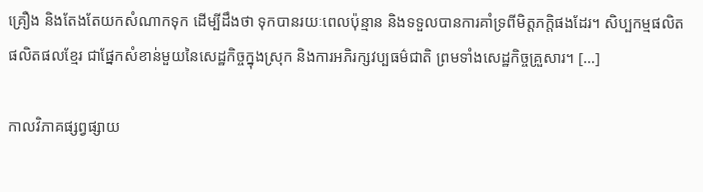គ្រឿង និងតែងតែយកសំណាកទុក ដើម្បីដឹងថា ទុកបានរយៈពេលប៉ុន្មាន និងទទួលបានការគាំទ្រពីមិត្តភក្តិផងដែរ។ សិប្បកម្មផលិតផលិតផលខ្មែរ ជាផ្នែកសំខាន់មួយនៃសេដ្ឋកិច្ចក្នុងស្រុក និងការអភិរក្សវប្បធម៌ជាតិ ព្រមទាំងសេដ្ឋកិច្ចគ្រួសារ។ […]

កាលវិភាគផ្សព្វផ្សាយ